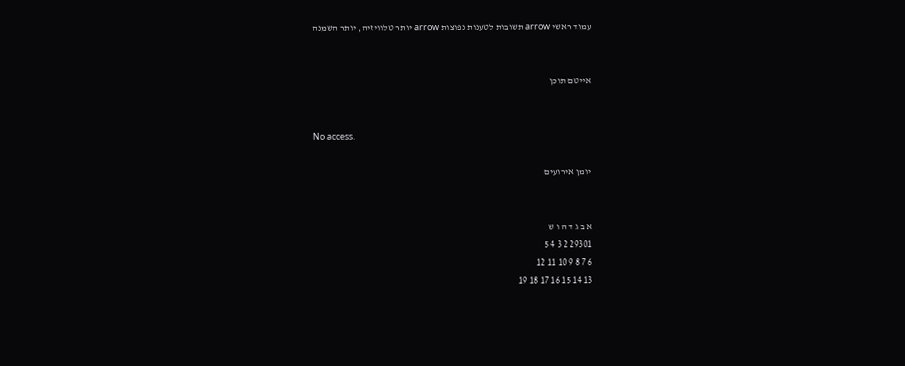עמוד ראשי arrow תשובות לטענות נפוצות arrow יותר טלוויזיה, יותר השמנה


אייטם תוכן


No access.

יומן אירועים


א ב ג ד ה ו ש
29301 2 3 4 5
6 7 8 9 10 11 12
13 14 15 16 17 18 19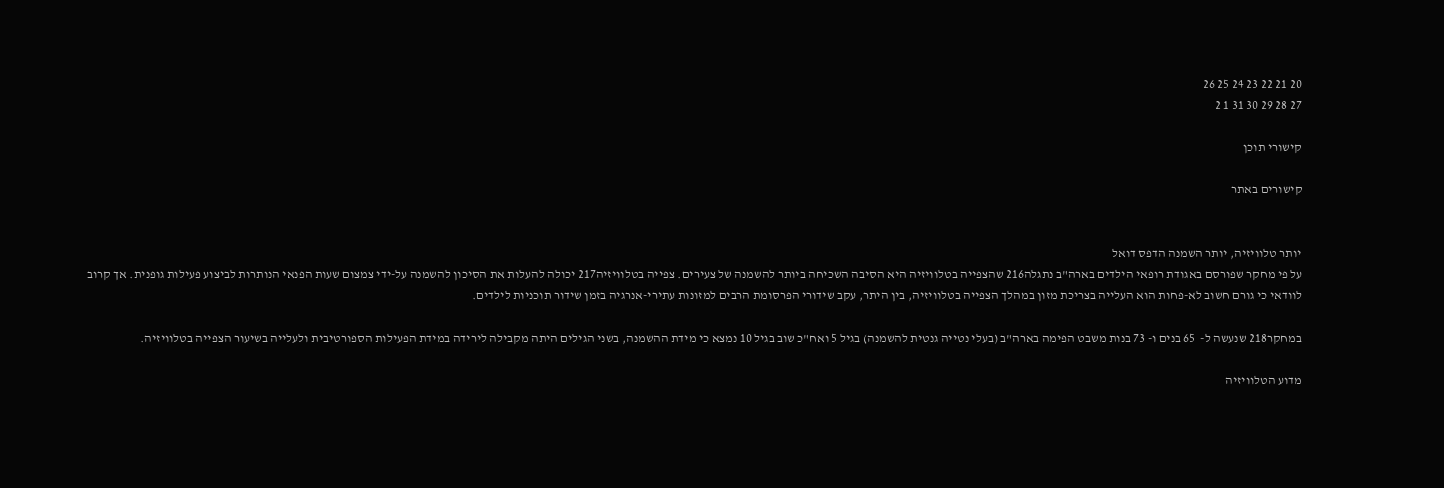20 21 22 23 24 25 26
27 28 29 30 31 1 2

קישורי תוכן

קישורים באתר


יותר טלוויזיה, יותר השמנה הדפס דואל
על פי מחקר שפורסם באגודת רופאי הילדים בארה"ב נתגלה216 שהצפייה בטלוויזיה היא הסיבה השכיחה ביותר להשמנה של צעירים. צפייה בטלוויזיה217 יכולה להעלות את הסיכון להשמנה על-ידי צמצום שעות הפנאי הנותרות לביצוע פעילות גופנית. אך קרוב לוודאי כי גורם חשוב לא-פחות הוא העלייה בצריכת מזון במהלך הצפייה בטלוויזיה, בין היתר, עקב שידורי הפרסומת הרבים למזונות עתירי-אנרגיה בזמן שידור תוכניות לילדים.

במחקר218 שנעשה ל-  65 בנים ו- 73 בנות משבט הפימה בארה"ב (בעלי נטייה גנטית להשמנה) בגיל 5 ואח"כ שוב בגיל 10 נמצא כי מידת ההשמנה, בשני הגילים היתה מקבילה לירידה במידת הפעילות הספורטיבית ולעלייה בשיעור הצפייה בטלוויזיה.

מדוע הטלוויזיה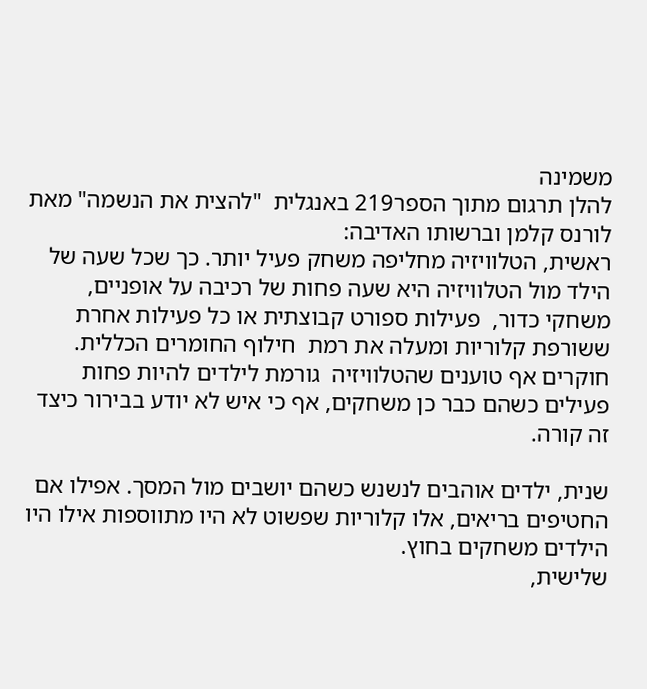משמינה
להלן תרגום מתוך הספר219 באנגלית  "להצית את הנשמה" מאת לורנס קלמן וברשותו האדיבה:
ראשית, הטלוויזיה מחליפה משחק פעיל יותר. כך שכל שעה של הילד מול הטלוויזיה היא שעה פחות של רכיבה על אופניים, משחקי כדור,  פעילות ספורט קבוצתית או כל פעילות אחרת ששורפת קלוריות ומעלה את רמת  חילוף החומרים הכללית. חוקרים אף טוענים שהטלוויזיה  גורמת לילדים להיות פחות פעילים כשהם כבר כן משחקים, אף כי איש לא יודע בבירור כיצד זה קורה.

שנית, ילדים אוהבים לנשנש כשהם יושבים מול המסך. אפילו אם החטיפים בריאים, אלו קלוריות שפשוט לא היו מתווספות אילו היו הילדים משחקים בחוץ.
שלישית,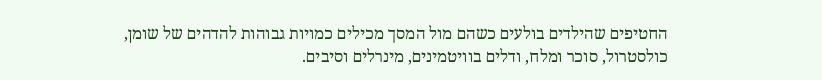החטיפים שהילדים בולעים כשהם מול המסך מכילים כמויות גבוהות להדהים של שומן, כולסטרול, סוכר ומלח, ודלים בוויטמינים, מינרלים וסיבים.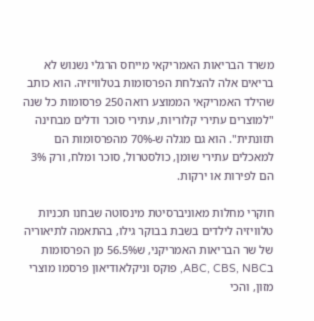משרד הבריאות האמריקאי מייחס הרגלי נשנוש לא בריאים אלה להצלחת הפרסומות בטלוויזיה. הוא כותב שהילד האמריקאי הממוצע רואה 250 פרסומות כל שנה "למוצרים עתירי קלוריות, עתירי סוכר ודלים מבחינה תזונתית". הוא גם מגלה ש-70% מהפרסומות הם למאכלים עתירי שומן, כולסטרול, סוכר ומלח, ורק 3% הם לפירות או ירקות.

חוקרי מחלות מאוניברסיטת מינסוטה שבחנו תכניות טלוויזיה לילדים בשבת בבוקר גילו, בהתאמה לתיאוריה של שר הבריאות האמריקני, ש56.5% מן הפרסומות בABC, CBS, NBC, פוקס וניקלאודיאון פרסמו מוצרי מזון, והכי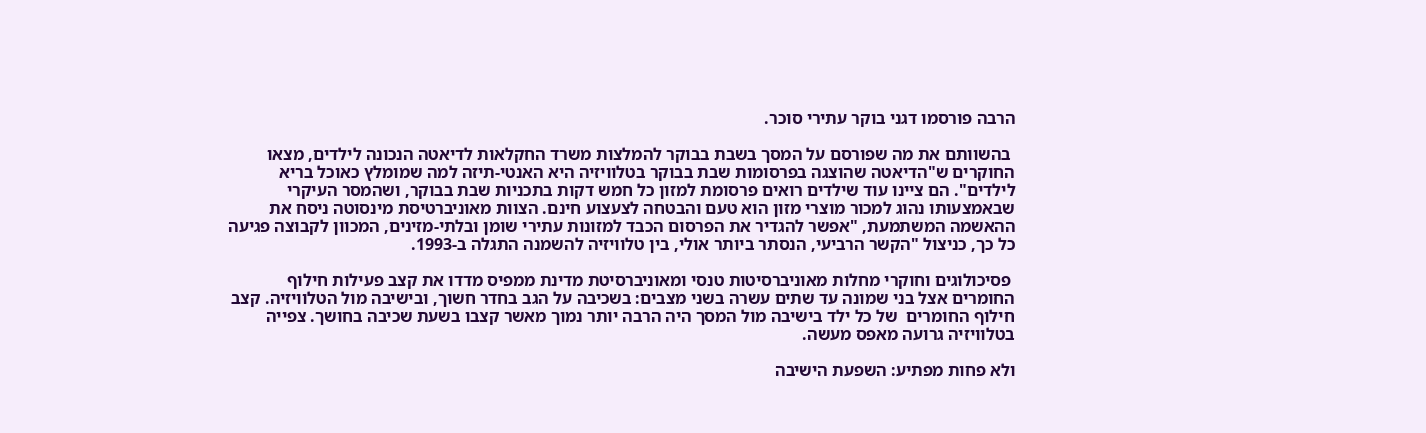הרבה פורסמו דגני בוקר עתירי סוכר.

 בהשוותם את מה שפורסם על המסך בשבת בבוקר להמלצות משרד החקלאות לדיאטה הנכונה לילדים, מצאו החוקרים ש"הדיאטה שהוצגה בפרסומות שבת בבוקר בטלוויזיה היא האנטי-תיזה למה שמומלץ כאוכל בריא לילדים". הם ציינו עוד שילדים רואים פרסומת למזון כל חמש דקות בתכניות שבת בבוקר, ושהמסר העיקרי שבאמצעותו נהוג למכור מוצרי מזון הוא טעם והבטחה לצעצוע חינם. הצוות מאוניברטיסת מינסוטה ניסח את ההאשמה המשתמעת, "אפשר להגדיר את הפרסום הכבד למזונות עתירי שומן ובלתי-מזינים, המכוון לקבוצה פגיעה כל כך, כניצול "הקשר הרביעי, הנסתר ביותר אולי, בין טלוויזיה להשמנה התגלה ב-1993.

 פסיכולוגים וחוקרי מחלות מאוניברסיטות טנסי ומאוניברסיטת מדינת ממפיס מדדו את קצב פעילות חילוף החומרים אצל בני שמונה עד שתים עשרה בשני מצבים: בשכיבה על הגב בחדר חשוך, ובישיבה מול הטלוויזיה. קצב חילוף החומרים  של כל ילד בישיבה מול המסך היה הרבה יותר נמוך מאשר קצבו בשעת שכיבה בחושך. צפייה בטלוויזיה גרועה מאפס מעשה.

ולא פחות מפתיע: השפעת הישיבה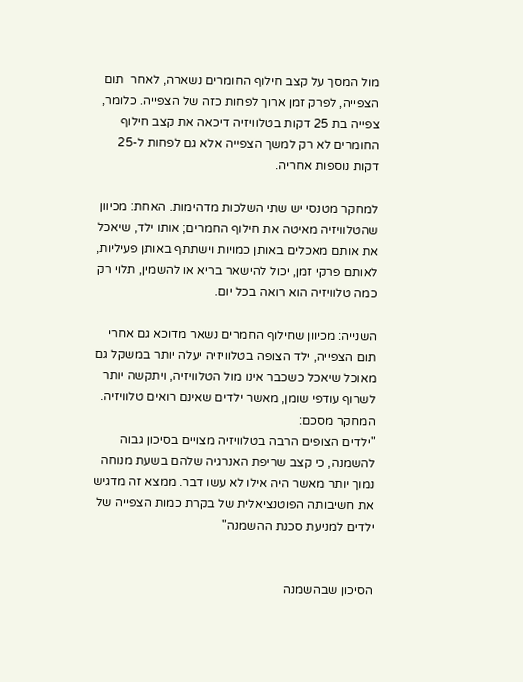מול המסך על קצב חילוף החומרים נשארה, לאחר  תום הצפייה, לפרק זמן ארוך לפחות כזה של הצפייה. כלומר, צפייה בת 25 דקות בטלוויזיה דיכאה את קצב חילוף החומרים לא רק למשך הצפייה אלא גם לפחות ל-25 דקות נוספות אחריה.

למחקר מטנסי יש שתי השלכות מדהימות. האחת: מכיוון שהטלוויזיה מאיטה את חילוף החמרים; אותו ילד, שיאכל את אותם מאכלים באותן כמויות וישתתף באותן פעיליות, לאותם פרקי זמן, יכול להישאר בריא או להשמין, תלוי רק כמה טלוויזיה הוא רואה בכל יום.

השנייה: מכיוון שחילוף החמרים נשאר מדוכא גם אחרי תום הצפייה, ילד הצופה בטלוויזיה יעלה יותר במשקל גם מאוכל שיאכל כשכבר אינו מול הטלוויזיה, ויתקשה יותר לשרוף עודפי שומן, מאשר ילדים שאינם רואים טלוויזיה. המחקר מסכם:
"ילדים הצופים הרבה בטלוויזיה מצויים בסיכון גבוה  להשמנה, כי קצב שריפת האנרגיה שלהם בשעת מנוחה נמוך יותר מאשר היה אילו לא עשו דבר. ממצא זה מדגיש את חשיבותה הפוטנציאלית של בקרת כמות הצפייה של ילדים למניעת סכנת ההשמנה"


הסיכון שבהשמנה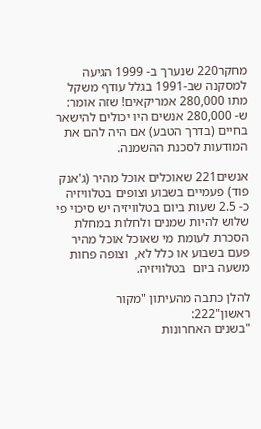מחקר220 שנערך ב- 1999 הגיעה למסקנה שב-1991 בגלל עודף משקל מתו 280,000 אמריקאים! שזה אומר: ש- 280,000 אנשים היו יכולים להישאר בחיים (בדרך הטבע) אם היה להם את המודעות לסכנת ההשמנה.

אנשים221 שאוכלים אוכל מהיר (ג'אנק פוד) פעמיים בשבוע וצופים בטלוויזיה כ- 2.5 שעות ביום בטלוויזיה יש סיכוי פי שלוש להיות שמנים ולחלות במחלת הסכרת לעומת מי שאוכל אוכל מהיר פעם בשבוע או כלל לא,  וצופה פחות משעה ביום  בטלוויזיה.

להלן כתבה מהעיתון "מקור ראשון"222:
"בשנים האחרונות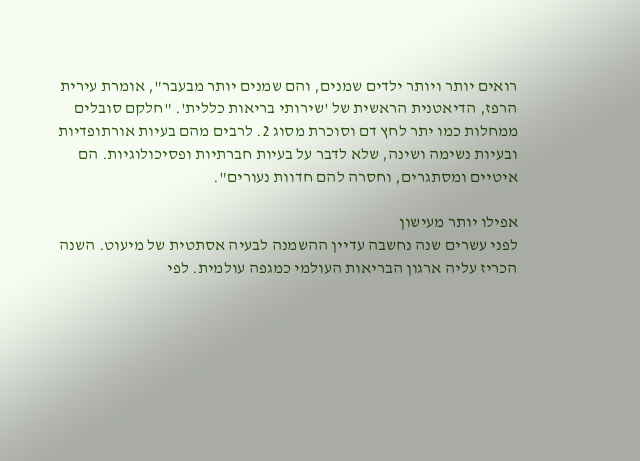רואים יותר ויותר ילדים שמנים, והם שמנים יותר מבעבר", אומרת עירית הרפז, הדיאטנית הראשית של 'שירותי בריאות כללית'. "חלקם סובלים ממחלות כמו יתר לחץ דם וסוכרת מסוג 2. לרבים מהם בעיות אורתופדיות ובעיות נשימה ושינה, שלא לדבר על בעיות חברתיות ופסיכולוגיות. הם איטיים ומסתגרים, וחסרה להם חדוות נעורים".

אפילו יותר מעישון
לפני עשרים שנה נחשבה עדיין ההשמנה לבעיה אסתטית של מיעוט. השנה הכריז עליה ארגון הבריאות העולמי כמגפה עולמית. לפי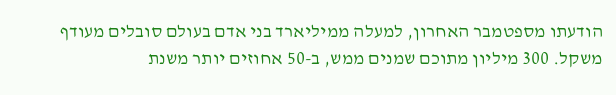הודעתו מספטמבר האחרון, למעלה ממיליארד בני אדם בעולם סובלים מעודף משקל. 300 מיליון מתוכם שמנים ממש, ב-50 אחוזים יותר משנת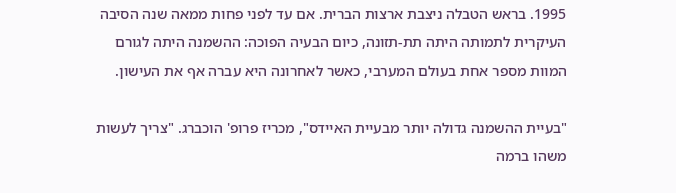1995. בראש הטבלה ניצבת ארצות הברית. אם עד לפני פחות ממאה שנה הסיבה העיקרית לתמותה היתה תת-תזונה, כיום הבעיה הפוכה: ההשמנה היתה לגורם המוות מספר אחת בעולם המערבי, כאשר לאחרונה היא עברה אף את העישון.

"בעיית ההשמנה גדולה יותר מבעיית האיידס", מכריז פרופ' הוכברג. "צריך לעשות משהו ברמה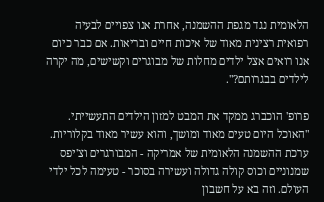הלאומית נגד מגפת ההשמנה, אחרת אנו צפויים לבעיה רפואית רצינית מאוד של איכות חיים ובריאות. אם כבר כיום אנו רואים אצל ילדים מחלות של מבוגרים וקשישים, מה יקרה לילדים בבגרותם?".

פרופ' הוכברג ממקד את המבט למזון הילדים התעשייתי. "האוכל היום טעים מאוד ומושך, והוא עשיר מאוד בקלוריות. ערכת ההשמנה הלאומית של אמריקה - המבורגרים וצ'יפס שמנוניים וכוס קולה גדולה ועשירה בסוכר - טעימה לכל ילדי העולם. וזה בא על חשבון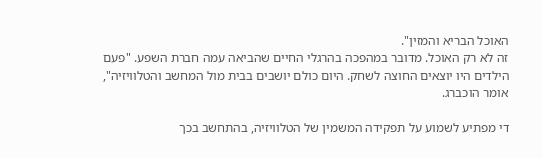האוכל הבריא והמזין".
זה לא רק האוכל. מדובר במהפכה בהרגלי החיים שהביאה עמה חברת השפע. "פעם הילדים היו יוצאים החוצה לשחק. היום כולם יושבים בבית מול המחשב והטלוויזיה", אומר הוכברג.

די מפתיע לשמוע על תפקידה המשמין של הטלוויזיה, בהתחשב בכך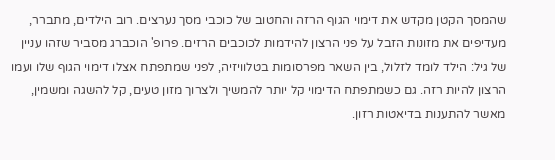שהמסך הקטן מקדש את דימוי הגוף הרזה והחטוב של כוכבי מסך נערצים. רוב הילדים, מתברר, מעדיפים את מזונות הזבל על פני הרצון להידמות לכוכבים הרזים. פרופ' הוכברג מסביר שזהו עניין של גיל: הילד לומד לזלול, בין השאר מפרסומות בטלוויזיה, לפני שמתפתח אצלו דימוי הגוף שלו ועמו הרצון להיות רזה. גם כשמתפתח הדימוי קל יותר להמשיך ולצרוך מזון טעים, קל להשגה ומשמין, מאשר להתענות בדיאטות רזון.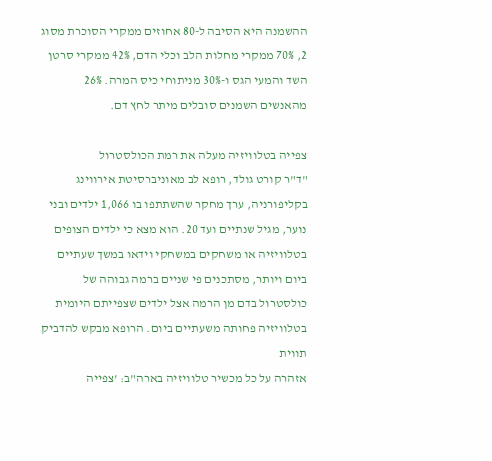ההשמנה היא הסיבה ל-80 אחוזים ממקרי הסוכרת מסוג 2, 70% ממקרי מחלות הלב וכלי הדם, 42% ממקרי סרטן השד והמעי הגס ו-30% מניתוחי כיס המרה. 26% מהאנשים השמנים סובלים מיתר לחץ דם.

צפייה בטלוויזיה מעלה את רמת הכולסטרול
"ד"ר קורט גולד, רופא לב מאוניברסיטת אירווינג בקליפורניה, ערך מחקר שהשתתפו בו 1,066 ילדים ובני נוער, מגיל שנתיים ועד 20. הוא מצא כי ילדים הצופים בטלוויזיה או משחקים במשחקי וידאו במשך שעתיים ביום ויותר, מסתכנים פי שניים ברמה גבוהה של כולסטרול בדם מן הרמה אצל ילדים שצפייתם היומית בטלוויזיה פחותה משעתיים ביום. הרופא מבקש להדביק תווית
אזהרה על כל מכשיר טלוויזיה בארה"ב: 'צפייה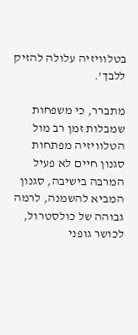בטלוויזיה עלולה להזיק ללבך'.

מתברר, כי משפחות שמבלות זמן רב מול הטלוויזיה מפתחות סגנון חיים לא פעיל המרבה בישיבה, סגנון המביא להשמנה, לרמה גבוהה של כולסטרול, לכושר גופני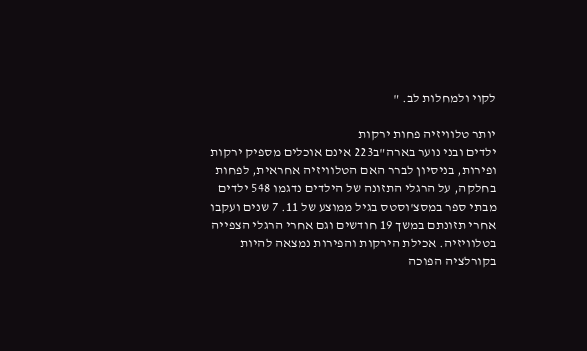לקוי ולמחלות לב. "

יותר טלוויזיה פחות ירקות
ילדים ובני נוער בארה"ב223 אינם אוכלים מספיק ירקות ופירות, בניסיון לברר האם הטלוויזיה אחראית, לפחות בחלקה, על הרגלי התזונה של הילדים נדגמו 548 ילדים מבתי ספר במסצ'וסטס בגיל ממוצע של 11. 7 שנים ועקבו אחרי תזונתם במשך 19 חודשים וגם אחרי הרגלי הצפייה בטלוויזיה. אכילת הירקות והפירות נמצאה להיות בקורלציה הפוכה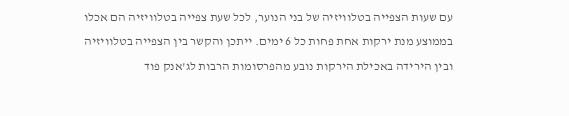עם שעות הצפייה בטלוויזיה של בני הנוער, לכל שעת צפייה בטלוויזיה הם אכלו בממוצע מנת ירקות אחת פחות כל 6 ימים. ייתכן והקשר בין הצפייה בטלוויזיה ובין הירידה באכילת הירקות נובע מהפרסומות הרבות לג'אנק פוד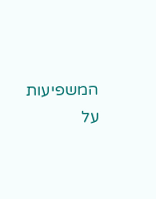המשפיעות על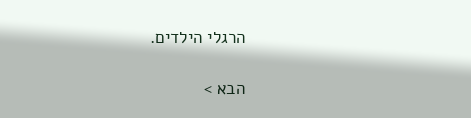הרגלי הילדים.

הבא >